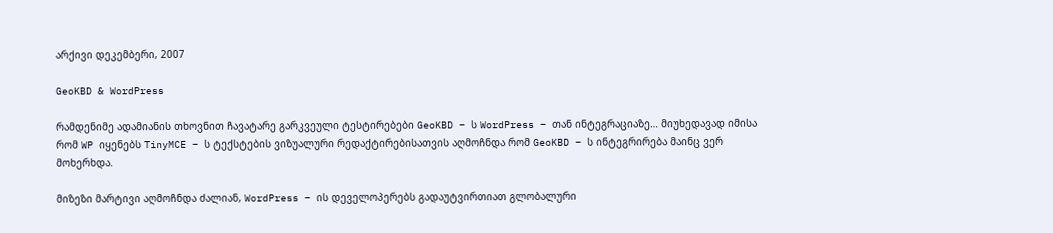არქივი დეკემბერი, 2007

GeoKBD & WordPress

რამდენიმე ადამიანის თხოვნით ჩავატარე გარკვეული ტესტირებები GeoKBD – ს WordPress – თან ინტეგრაციაზე… მიუხედავად იმისა რომ WP იყენებს TinyMCE – ს ტექსტების ვიზუალური რედაქტირებისათვის აღმოჩნდა რომ GeoKBD – ს ინტეგრირება მაინც ვერ მოხერხდა.

მიზეზი მარტივი აღმოჩნდა ძალიან, WordPress – ის დეველოპერებს გადაუტვირთიათ გლობალური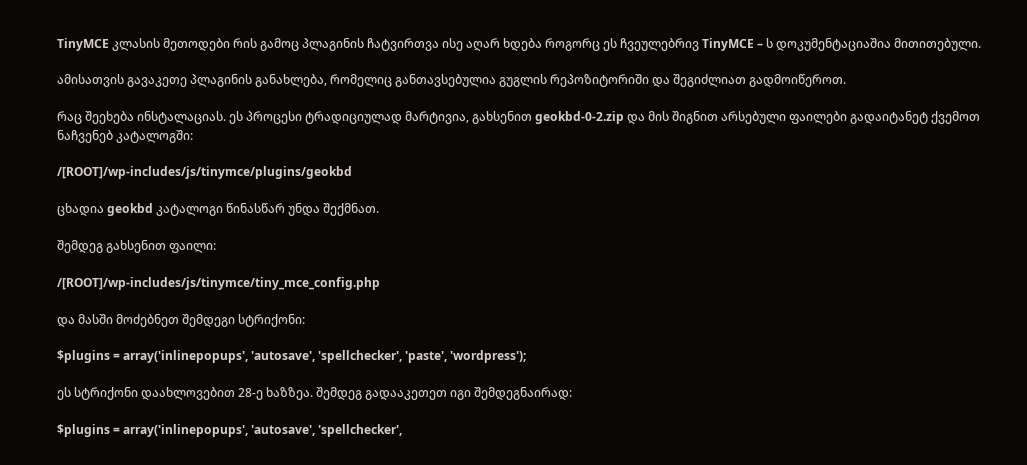TinyMCE კლასის მეთოდები რის გამოც პლაგინის ჩატვირთვა ისე აღარ ხდება როგორც ეს ჩვეულებრივ TinyMCE – ს დოკუმენტაციაშია მითითებული.

ამისათვის გავაკეთე პლაგინის განახლება, რომელიც განთავსებულია გუგლის რეპოზიტორიში და შეგიძლიათ გადმოიწეროთ.

რაც შეეხება ინსტალაციას. ეს პროცესი ტრადიციულად მარტივია, გახსენით geokbd-0-2.zip და მის შიგნით არსებული ფაილები გადაიტანეტ ქვემოთ ნაჩვენებ კატალოგში:

/[ROOT]/wp-includes/js/tinymce/plugins/geokbd

ცხადია geokbd კატალოგი წინასწარ უნდა შექმნათ.

შემდეგ გახსენით ფაილი:

/[ROOT]/wp-includes/js/tinymce/tiny_mce_config.php

და მასში მოძებნეთ შემდეგი სტრიქონი:

$plugins = array('inlinepopups', 'autosave', 'spellchecker', 'paste', 'wordpress');

ეს სტრიქონი დაახლოვებით 28-ე ხაზზეა. შემდეგ გადააკეთეთ იგი შემდეგნაირად:

$plugins = array('inlinepopups', 'autosave', 'spellchecker',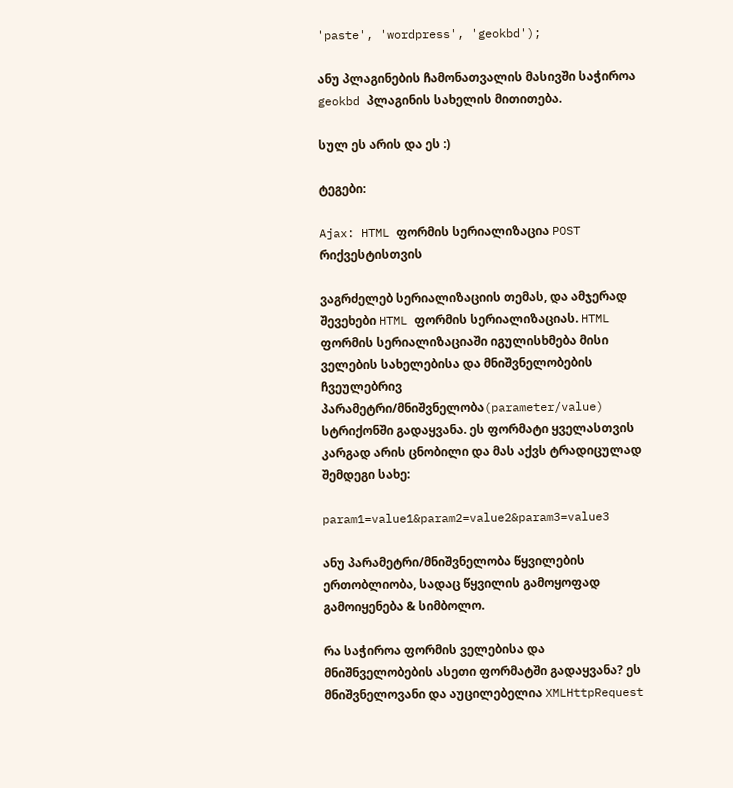'paste', 'wordpress', 'geokbd');

ანუ პლაგინების ჩამონათვალის მასივში საჭიროა geokbd პლაგინის სახელის მითითება.

სულ ეს არის და ეს :)

ტეგები:

Ajax: HTML ფორმის სერიალიზაცია POST რიქვესტისთვის

ვაგრძელებ სერიალიზაციის თემას, და ამჯერად შევეხები HTML ფორმის სერიალიზაციას. HTML ფორმის სერიალიზაციაში იგულისხმება მისი ველების სახელებისა და მნიშვნელობების ჩვეულებრივ პარამეტრი/მნიშვნელობა(parameter/value) სტრიქონში გადაყვანა. ეს ფორმატი ყველასთვის კარგად არის ცნობილი და მას აქვს ტრადიცულად შემდეგი სახე:

param1=value1&param2=value2&param3=value3

ანუ პარამეტრი/მნიშვნელობა წყვილების ერთობლიობა, სადაც წყვილის გამოყოფად გამოიყენება & სიმბოლო.

რა საჭიროა ფორმის ველებისა და მნიშნველობების ასეთი ფორმატში გადაყვანა? ეს მნიშვნელოვანი და აუცილებელია XMLHttpRequest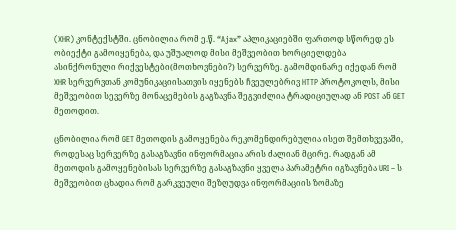(XHR) კონტექსტში. ცნობილია რომ ე.წ. “Ajax” აპლიკაციებში ფართოდ სწორედ ეს ობიექტი გამოიყენება, და უშუალოდ მისი მეშვეობით ხორციელდება ასინქრონული რიქვესტები(მოთხოვნები?) სერვერზე. გამომდინარე იქედან რომ XHR სერვერვთან კომუნიკაციისათვის იყენებს ჩვეულებრივ HTTP პროტოკოლს, მისი მეშვეობით სევერზე მონაცემების გაგზავნა შეგვიძლია ტრადიციულად ან POST ან GET მეთოდით.

ცნობილია რომ GET მეთოდის გამოყენება რეკომენდირებულია ისეთ შემთხვევაში, როდესაც სერვერზე გასაგზავნი ინფორმაცია არის ძალიან მცირე. რადგან ამ მეთოდის გამოყენებისას სერვერზე გასაგზავნი ყველა პარამეტრი იგზავნება URI – ს მეშვეობით ცხადია რომ გარკვეული შეზღუდვა ინფორმაციის ზომაზე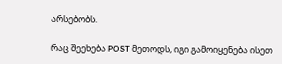არსებობს.

რაც შეეხება POST მეთოდს, იგი გამოიყენება ისეთ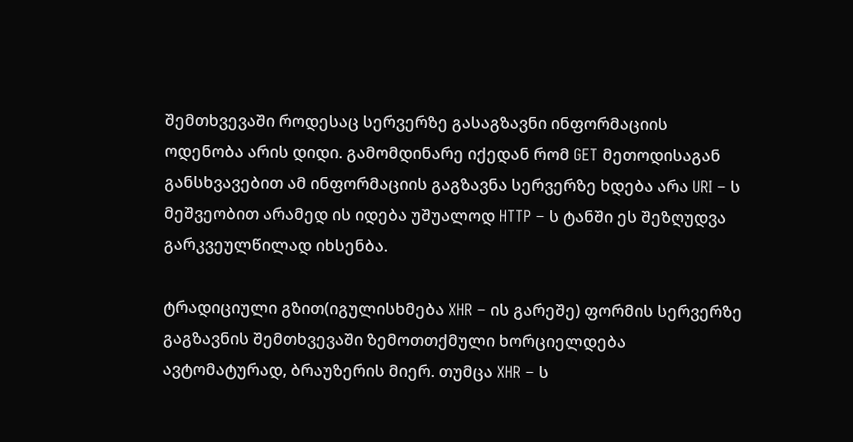შემთხვევაში როდესაც სერვერზე გასაგზავნი ინფორმაციის ოდენობა არის დიდი. გამომდინარე იქედან რომ GET მეთოდისაგან განსხვავებით ამ ინფორმაციის გაგზავნა სერვერზე ხდება არა URI – ს მეშვეობით არამედ ის იდება უშუალოდ HTTP – ს ტანში ეს შეზღუდვა გარკვეულწილად იხსენბა.

ტრადიციული გზით(იგულისხმება XHR – ის გარეშე) ფორმის სერვერზე გაგზავნის შემთხვევაში ზემოთთქმული ხორციელდება ავტომატურად, ბრაუზერის მიერ. თუმცა XHR – ს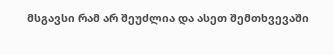მსგავსი რამ არ შეუძლია და ასეთ შემთხვევაში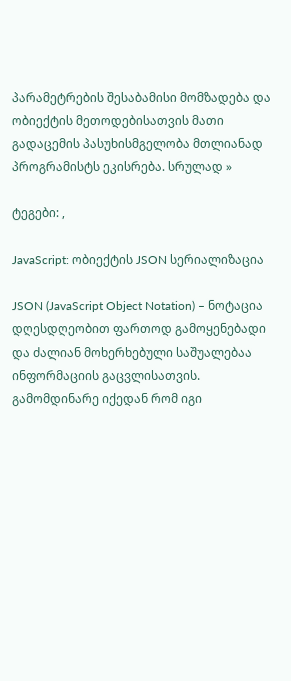პარამეტრების შესაბამისი მომზადება და ობიექტის მეთოდებისათვის მათი გადაცემის პასუხისმგელობა მთლიანად პროგრამისტს ეკისრება. სრულად »

ტეგები: ,

JavaScript: ობიექტის JSON სერიალიზაცია

JSON (JavaScript Object Notation) – ნოტაცია დღესდღეობით ფართოდ გამოყენებადი და ძალიან მოხერხებული საშუალებაა ინფორმაციის გაცვლისათვის. გამომდინარე იქედან რომ იგი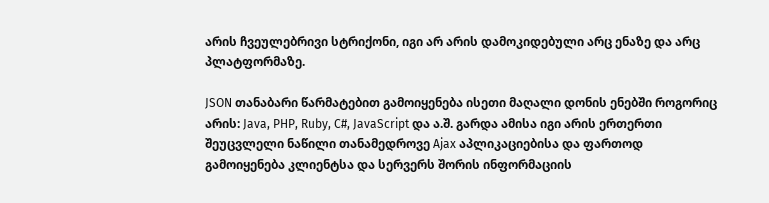არის ჩვეულებრივი სტრიქონი, იგი არ არის დამოკიდებული არც ენაზე და არც პლატფორმაზე.

JSON თანაბარი წარმატებით გამოიყენება ისეთი მაღალი დონის ენებში როგორიც არის: Java, PHP, Ruby, C#, JavaScript და ა.შ. გარდა ამისა იგი არის ერთერთი შეუცვლელი ნაწილი თანამედროვე Ajax აპლიკაციებისა და ფართოდ გამოიყენება კლიენტსა და სერვერს შორის ინფორმაციის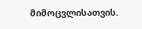მიმოცვლისათვის.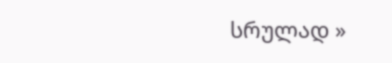სრულად »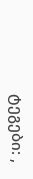ტეგები: ,